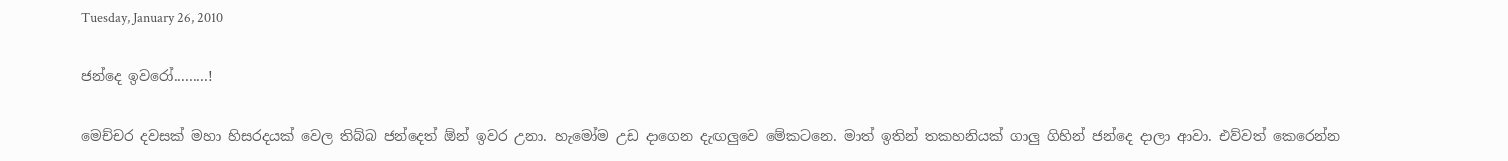Tuesday, January 26, 2010

ජන්දෙ ඉවරෝ.........!

මෙච්චර දවසක් මහා හිසරදයක් වෙල තිබ්බ ජන්දෙත් ඕන් ඉවර උනා. හැමෝම උඩ දාගෙන දැඟලුවෙ මේකටනෙ. මාත් ඉතින් තකහනියක් ගාලු ගිහින් ජන්දෙ දාලා ආවා. එව්වත් කෙරෙන්න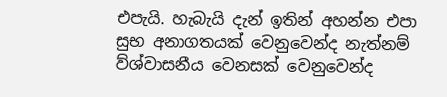එපැයි. හැබැයි දැන් ඉතින් අහන්න එපා සුභ අනාගතයක් වෙනුවෙන්ද නැත්නම් ව්ශ්වාසනීය වෙනසක් වෙනුවෙන්ද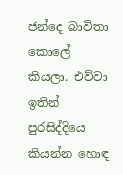ජන්දෙ බාවිතා කොලේ කියලා. එව්වා ඉතින් පුරසිද්දියෙ කියන්න හොඳ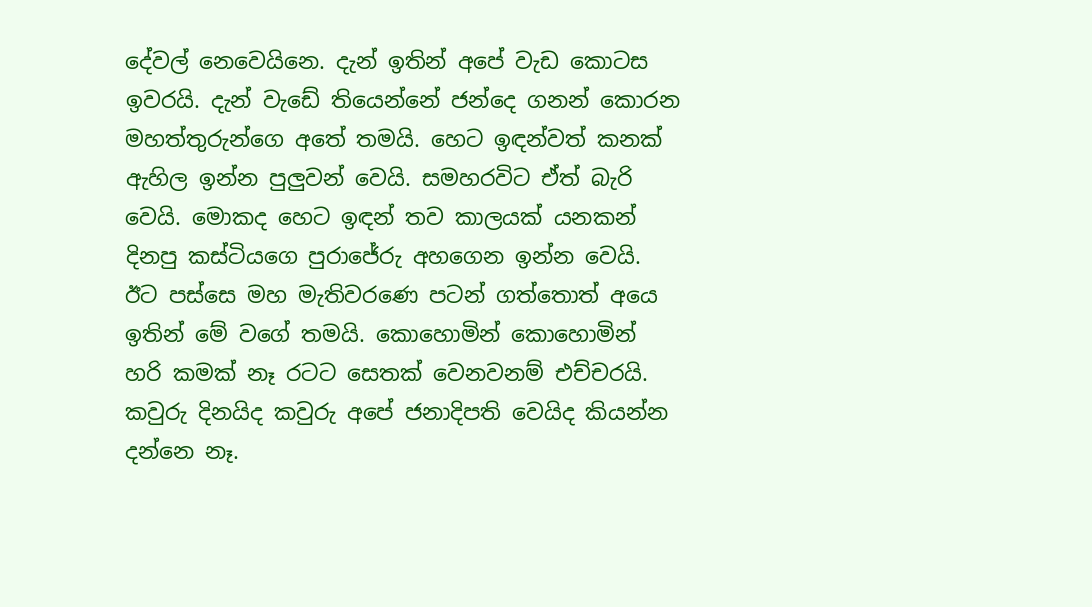දේවල් නෙවෙයිනෙ. දැන් ඉතින් අපේ වැඩ කොටස ඉවරයි. දැන් වැඩේ තියෙන්නේ ජන්දෙ ගනන් කොරන මහත්තුරුන්ගෙ අතේ තමයි. හෙට ඉඳන්වත් කනක් ඇහිල ඉන්න පුලුවන් වෙයි. සමහරවිට ඒත් බැරි වෙයි. මොකද හෙට ඉඳන් තව කාලයක් යනකන් දිනපු කස්ටියගෙ පුරාජේරු අහගෙන ඉන්න වෙයි. ඊට පස්සෙ මහ මැතිවරණෙ පටන් ගත්තොත් අයෙ ඉතින් මේ වගේ තමයි. කොහොමින් කොහොමින් හරි කමක් නෑ රටට සෙතක් වෙනවනම් එච්චරයි. කවුරු දිනයිද කවුරු අපේ ජනාදිපති වෙයිද කියන්න දන්නෙ නෑ.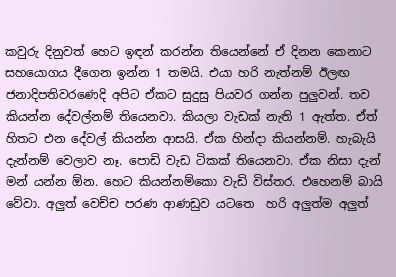කවුරු දිනුවත් හෙට ඉඳන් කරන්න තියෙන්නේ ඒ දිනන කෙනාට සහයොගය දීගෙන ඉන්න 1 තමයි. එයා හරි නැත්නම් ඊලඟ ජනාදිපතිවරණෙදි අපිට ඒකට සුදුසු පියවර ගන්න පුලුවන්. තව කියන්න දේවල්නම් තියෙනවා. කියලා වැඩක් නැති 1 ඇත්ත. ඒත් හිතට එන දේවල් කියන්න ආසයි. ඒක හින්දා කියන්නම්. හැබැයි දැන්නම් වෙලාව නෑ. පොඩි වැඩ ටිකක් තියෙනවා. ඒක නිසා දැන් මන් යන්න ඕන. හෙට කියන්නම්කො වැඩි විස්තර. එහෙනම් බායි වේවා. අලුත් වෙච්ච පරණ ආණඩුව යටතෙ  හරි අලුත්ම අලුත්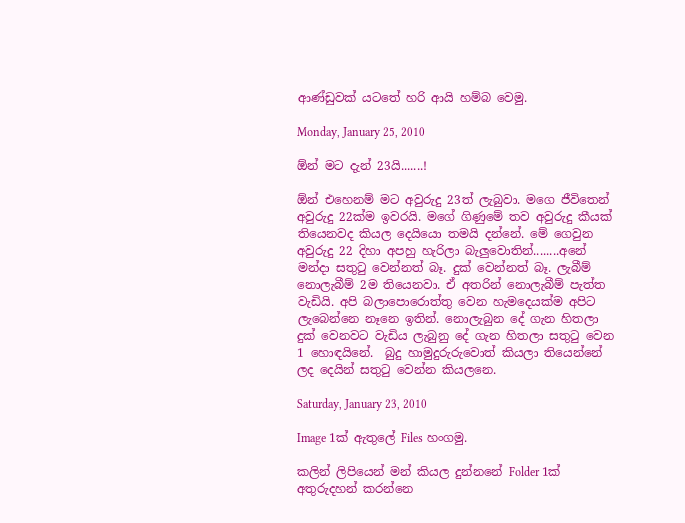ආණ්ඩුවක් යටතේ හරි ආයි හම්බ වෙමු.

Monday, January 25, 2010

ඕන් මට දැන් 23යි.......!

ඕන් එහෙනම් මට අවුරුදු 23ත් ලැබුවා. මගෙ ජීවිතෙන් අවුරුදු 22ක්ම ඉවරයි. මගේ ගිණුමේ තව අවුරුදු කීයක් තියෙනවද කියල දෙයියො තමයි දන්නේ. මේ ගෙවුන අවුරුදු 22 දිහා අපහු හැරිලා බැලුවොතින්........අනේ මන්දා සතුටු වෙන්නත් බෑ. දුක් වෙන්නත් බෑ. ලැබීම් නොලැබීම් 2ම තියෙනවා. ඒ අතරින් නොලැබීම් පැත්ත වැඩියි. අපි බලාපොරොත්තු වෙන හැමදෙයක්ම අපිට ලැබෙන්නෙ නෑනෙ ඉතින්. නොලැබුන දේ ගැන හිතලා දුක් වෙනවට වැඩිය ලැබුනු දේ ගැන හිතලා සතුටු වෙන 1 හොඳයිනේ.  බුදු හාමුදුරුරුවොත් කියලා තියෙන්නේ ලද දෙයින් සතුටු වෙන්න කියලනෙ.

Saturday, January 23, 2010

Image 1ක් ඇතුලේ Files හංගමු.

කලින් ලිපියෙන් මන් කියල දුන්නනේ Folder 1ක් අතුරුදහන් කරන්නෙ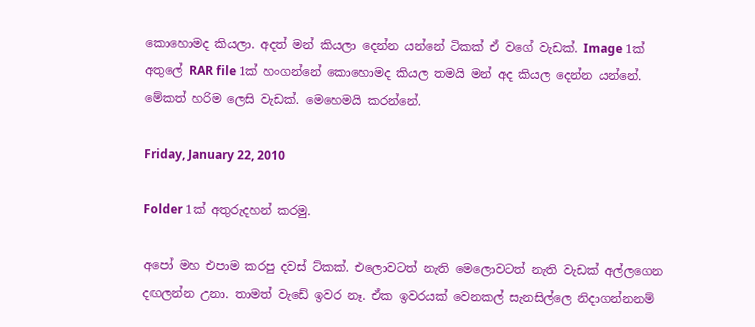කොහොමද කියලා. අදත් මන් කියලා දෙන්න යන්නේ ටිකක් ඒ වගේ වැඩක්. Image 1ක් අතුලේ RAR file 1ක් හංගන්නේ කොහොමද කියල තමයි මන් අද කියල දෙන්න යන්නේ. මේකත් හරිම ලෙසි වැඩක්. මෙහෙමයි කරන්නේ.

Friday, January 22, 2010

Folder 1ක් අතුරුදහන් කරමු.

අපෝ මහ එපාම කරපු දවස් ට්කක්. එලොවටත් නැති මෙලොවටත් නැති වැඩක් අල්ලගෙන දඟලන්න උනා. තාමත් වැඩේ ඉවර නෑ. ඒක ඉවරයක් වෙනකල් සැනසිල්ලෙ නිදාගන්නනම්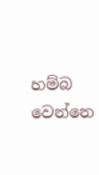හම්බ වෙන්නෙ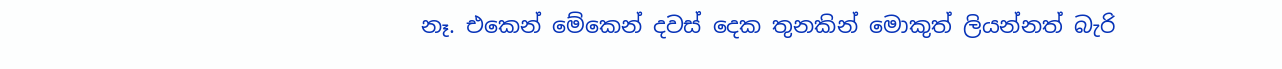නෑ. එකෙන් මේකෙන් දවස් දෙක තුනකින් මොකුත් ලියන්නත් බැරි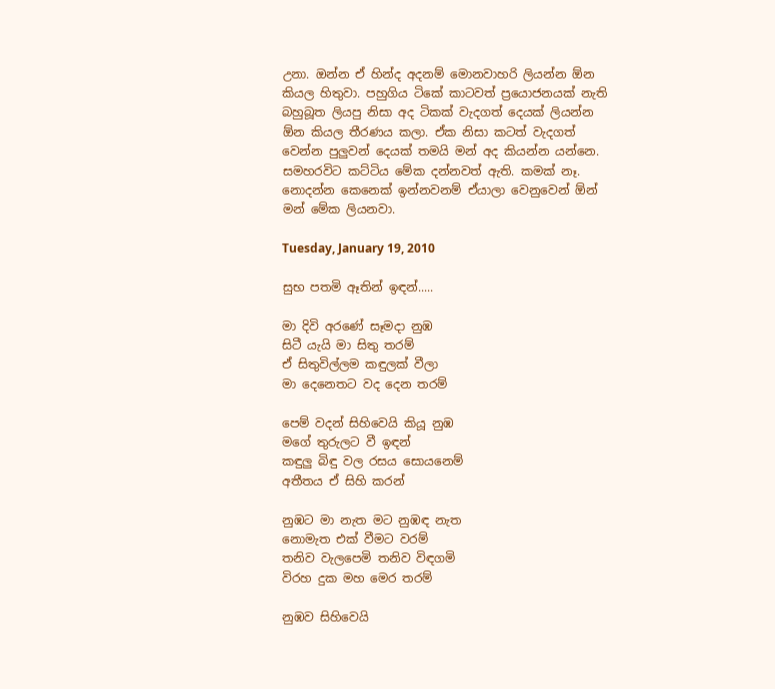උනා. ඔන්න ඒ හින්ද අදනම් මොනවාහරි ලියන්න ඕන කියල හිතුවා. පහුගිය ටිකේ කාටවත් ප්‍රයොජනයක් නැති බහුබූත ලියපු නිසා අද ටිකක් වැදගත් දෙයක් ලියන්න ඕන කියල තීරණය කලා. ඒක නිසා කටත් වැදගත් වෙන්න පුලුවන් දෙයක් තමයි මන් අද කියන්න යන්නෙ. සමහරවිට කට්ටිය මේක දන්නවත් ඇති. කමක් නෑ. නොදන්න කෙනෙක් ඉන්නවනම් ඒයාලා වෙනුවෙන් ඕන් මන් මේක ලියනවා.

Tuesday, January 19, 2010

සුභ පතමි ඈතින් ඉඳන්.....

මා දිවි අරණේ සෑමදා නුඹ
සිටී යැයි මා සිතු තරම්
ඒ සිතුවිල්ලම කඳුලක් වීලා
මා දෙනෙතට වද දෙන තරම්

පෙම් වදන් සිහිවෙයි කියූ නුඹ
මගේ තුරුලට වී ඉඳන්
කඳුලු බිඳු වල රසය සොයනෙම්
අතීතය ඒ සිහි කරන්

නුඹට මා නැත මට නුඹඳ නැත
නොමැත එක් වීමට වරම්
තනිව වැලපෙමි තනිව විඳගමි
විරහ දුක මහ මෙර තරම්

නුඹව සිහිවෙයි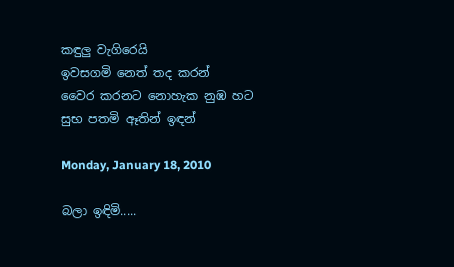කඳුලු වැගිරෙයි
ඉවසගමි නෙත් තද කරන්
වෛර කරනට නොහැක නුඹ හට
සුභ පතමි ඈතින් ඉඳන්

Monday, January 18, 2010

බලා ඉඳිමි.....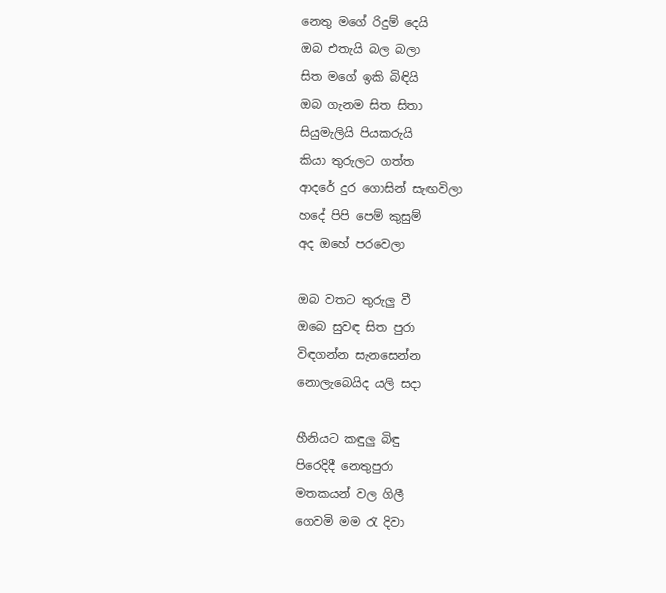නෙතු මගේ රිදුම් දෙයි
ඔබ එතැයි බල බලා
සිත මගේ ඉකි බිඳියි
ඔබ ගැනම සිත සිතා
සියුමැලියි පියකරුයි
කියා තුරුලට ගත්ත
ආදරේ දුර ගොසින් සැඟවිලා
හදේ පිපි පෙම් කුසුම්
අද ඔහේ පරවෙලා

ඔබ වතට තුරුලු වී
ඔබෙ සුවඳ සිත පුරා
විඳගන්න සැනසෙන්න
නොලැබෙයිද යලි සදා

හීනියට කඳුලු බිඳු
පිරෙදිදී නෙතුපුරා
මතකයන් වල ගිලී
ගෙවමි මම රැ දිවා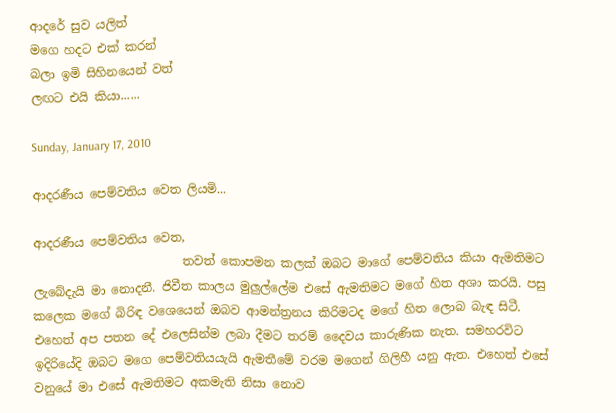ආදරේ සුව යලිත්
මගෙ හදට එක් කරන්
බලා ඉමි සිහිනයෙන් වත්
ලඟට එයි කියා......

Sunday, January 17, 2010

ආදරණීය පෙම්වතිය වෙත ලියමි...

ආදරණීය පෙම්වතිය වෙත,
                         තවත් කොපමන කලක් ඔබට මාගේ පෙම්වතිය කියා ඇමතිමට ලැබේදැයි මා නොදනී. ජිවීත කාලය මුලුල්ලේම එසේ ඇමතිමට මගේ හිත අශා කරයි. පසු කලෙක මගේ බිරිඳ වශෙයෙන් ඔබව ආමන්ත්‍රනය කිරිමටද මගේ හිත ලොබ බැඳ සිටී. එහෙත් අප පතන දේ එලෙසින්ම ලබා දීමට තරම් දෛවය කාරුණික නැත. සමහරවිට ඉදිරියේදි ඔබට මගෙ පෙම්වතියයැයි ඇමතීමේ වරම මගෙන් ගිලිහී යනු ඇත. එහෙත් එසේ වනුයේ මා එසේ ඇමතිමට අකමැති නිසා නොව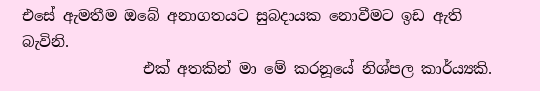එසේ ඇමතීම ඔබේ අනාගතයට සුබදායක නොවීමට ඉඩ ඇති බැවිනි.
                එක් අතකින් මා මේ කරනූයේ නිශ්පල කාර්ය්‍යකි.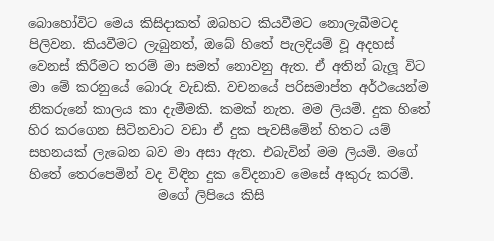බොහෝවිට මෙය කිසිදාකත් ඔබහට කියවීමට නොලැබීමටද පිලිවන. කියවීමට ලැබුනත්, ඔබේ හිතේ පැලදියම් වූ අදහස් වෙනස් කිරීමට තරම් මා සමත් නොවනු ඇත. ඒ අතින් බැලූ විට මා මේ කරනුයේ බොරු වැඩකි. වචනයේ පරිසමාප්ත අර්ථයෙන්ම නිකරුනේ කාලය කා දැමීමකි. කමක් නැත. මම ලියමි. දුක හිතේ හිර කරගෙන සිටිනවාට වඩා ඒ දුක පැවසීමේන් හිතට යම් සහනයක් ලැබෙන බව මා අසා ඇත. එබැවින් මම ලියමි. මගේ හිතේ තෙරපෙමින් වද විඳින දුක වේදනාව මෙසේ අකුරු කරමි.
                    මගේ ලිපියෙ කිසි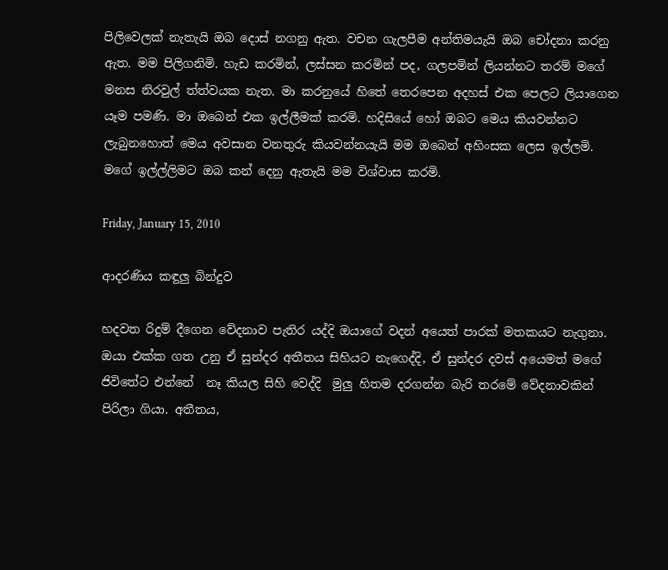පිලිවෙලක් නැතැයි ඔබ දොස් නගනු ඇත. වචන ගැලපීම අන්තිමයැයි ඔබ චෝදනා කරනු ඇත. මම පිලිගනිමි. හැඩ කරමින්, ලස්සන කරමින් පද, ගලපමින් ලියන්නට තරම් මගේ මනස නිරවුල් ත්ත්වයක නැත. මා කරනුයේ හිතේ තෙරපෙන අදහස් එක පෙලට ලියාගෙන යෑම පමණි. මා ඔබෙන් එක ඉල්ලීමක් කරමි. හදිසියේ හෝ ඔබට මෙය කියවන්නට ලැබුනහොත් මෙය අවසාන වනතුරු කියවන්නයැයි මම ඔබෙන් අහිංසක ලෙස ඉල්ලමි. මගේ ඉල්ල්ලිමට ඔබ කන් දෙනු ඇතැයි මම විශ්වාස කරමි.

Friday, January 15, 2010

ආදරණිය කඳුලු බින්දුව

හදවත රිදුම් දීගෙන වේදනාව පැතිර යද්දි ඔයාගේ වදන් අයෙත් පාරක් මතකයට නැගුනා. ඔයා එක්ක ගත උනු ඒ සුන්දර අතීතය සිහියට නැගෙද්දි, ඒ සුන්දර දවස් අයෙමත් මගේ ජිවිතේට එන්නේ  නෑ කියල සිහි වෙද්දි  මුලු හිතම දරගන්න බැරි තරමේ වේදනාවකින් පිරිලා ගියා. අතීතය,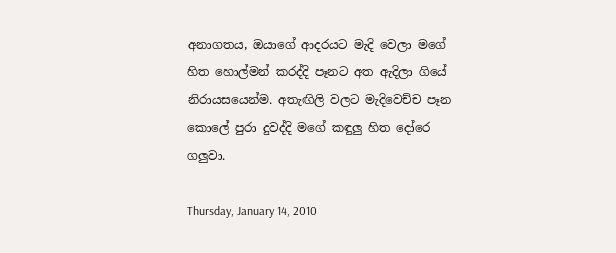අනාගතය, ඔයාගේ ආදරයට මැදි වෙලා මගේ හිත හොල්මන් කරද්දි පෑනට අත ඇදිලා ගියේ නිරායසයෙන්ම. අතැඟිලි වලට මැදිවෙච්ච පෑන කොලේ පුරා දුවද්දි මගේ කඳුලු හිත දෝරෙ ගලුවා.

Thursday, January 14, 2010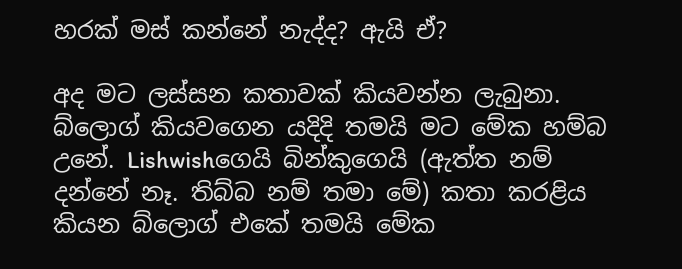හරක් මස් කන්නේ නැද්ද? ඇයි ඒ?

අද මට ලස්සන කතාවක් කියවන්න ලැබුනා. බ්ලොග් කියවගෙන යදිදි තමයි මට මේක හම්බ උනේ. Lishwishගෙයි බින්කුගෙයි (ඇත්ත නම් දන්නේ නෑ. තිබ්බ නම් තමා මේ) කතා කරළිය කියන බ්ලොග් එකේ තමයි මේක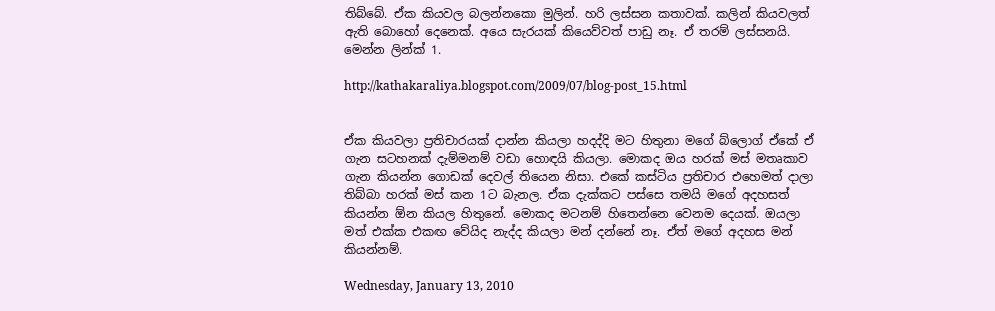තිබ්බේ. ඒක කියවල බලන්නකො මුලින්. හරි ලස්සන කතාවක්. කලින් කියවලත් ඇති බොහෝ දෙනෙක්. අයෙ සැරයක් කියෙව්වත් පාඩු නෑ. ඒ තරම් ලස්සනයි. මෙන්න ලින්ක් 1.

http://kathakaraliya.blogspot.com/2009/07/blog-post_15.html


ඒක කියවලා ප්‍රතිචාරයක් දාන්න කියලා හදද්දි මට හිතුනා මගේ බ්ලොග් ඒකේ ඒ ගැන සටහනක් දැම්මනම් වඩා හොඳයි කියලා. මොකද ඔය හරක් මස් මතෘකාව ගැන කියන්න ගොඩක් දෙවල් තියෙන නිසා. එකේ කස්ටිය ප්‍රතිචාර එහෙමත් දාලා තිබ්බා හරක් මස් කන 1ට බැනල. ඒක දැක්කට පස්සෙ තමයි මගේ අදහසත් කියන්න ඕන කියල හිතුනේ. මොකද මටනම් හිතෙන්නෙ වෙනම දෙයක්. ඔයලා මත් එක්ක එකඟ වේයිද නැද්ද කියලා මන් දන්නේ නෑ. ඒත් මගේ අදහස මන් කියන්නම්.

Wednesday, January 13, 2010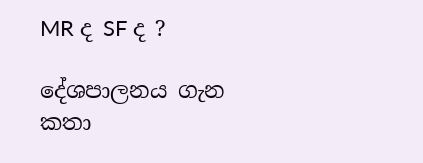MR ද SF ද ?

දේශපාලනය ගැන කතා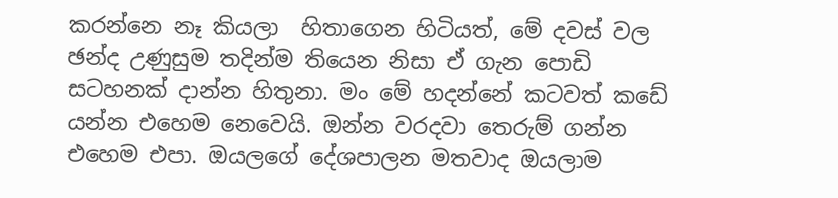කරන්නෙ නෑ කියලා  හිතාගෙන හිටියත්, මේ දවස් වල ඡන්ද උණුසුම තදින්ම තියෙන නිසා ඒ ගැන පොඩි සටහනක් දාන්න හිතුනා. මං මේ හදන්නේ කටවත් කඩේ යන්න එහෙම නෙවෙයි. ඔන්න වරදවා තෙරුම් ගන්න එහෙම එපා. ඔයලගේ දේශපාලන මතවාද ඔයලාම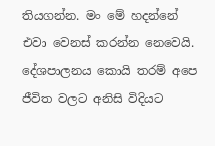තියගන්න. මං මේ හදන්නේ එවා වෙනස් කරන්න නෙවෙයි. දේශපාලනය කොයි තරම් අපෙ ජීවිත වලට අනිසි විදියට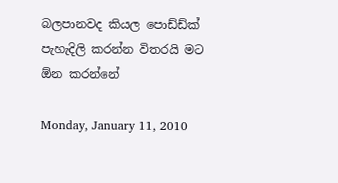බලපානවද කියල පොඩ්ඩ්ක් පැහැදිලි කරන්න විතරයි මට ඕන කරන්නේ

Monday, January 11, 2010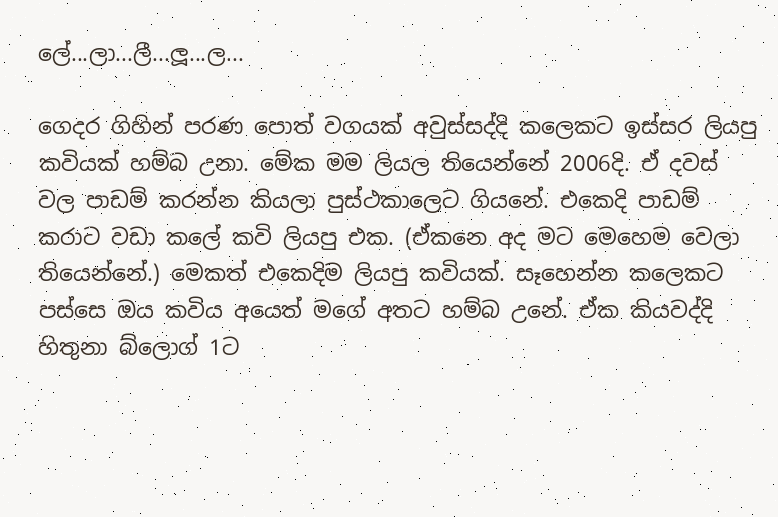ලේ...ලා...ලී...ලූ...ල...

ගෙදර ගිහින් පරණ පොත් වගයක් අවුස්සද්දි කලෙකට ඉස්සර ලියපු කවියක් හම්බ උනා. මේක මම ලියල තියෙන්නේ 2006දි. ඒ දවස් වල පාඩම් කරන්න කියලා පුස්ථකාලෙට ගියනේ. එකෙදි පාඩම් කරාට වඩා කලේ කවි ලියපු එක. (ඒකනෙ අද මට මෙහෙම වෙලා තියෙන්නේ.) මෙකත් එකෙදිම ලියපු කවියක්. සෑහෙන්න කලෙකට පස්සෙ ඔය කවිය අයෙත් මගේ අතට හම්බ උනේ. ඒක කියවද්දි හිතුනා බ්ලොග් 1ට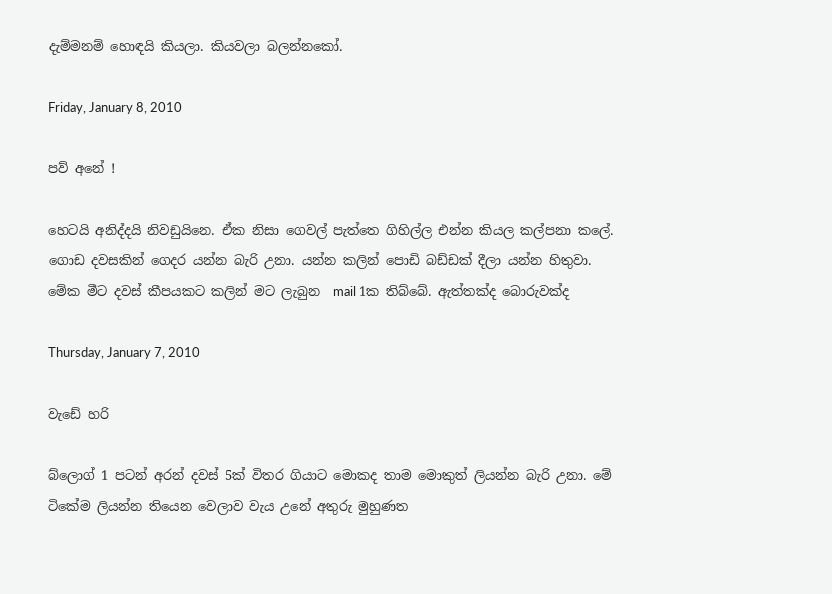දැම්මනම් හොඳයි කියලා. කියවලා බලන්නකෝ.

Friday, January 8, 2010

පව් අනේ !

හෙටයි අනිද්දයි නිවඩුයිනෙ. ඒක නිසා ගෙවල් පැත්තෙ ගිහිල්ල එන්න කියල කල්පනා කලේ. ගොඩ දවසකින් ගෙදර යන්න බැරි උනා. යන්න කලින් පොඩි බඩ්ඩක් දීලා යන්න හිතුවා. මේක මීට දවස් කීපයකට කලින් මට ලැබුන  mail 1ක තිබ්බේ. ඇත්තක්ද බොරුවක්ද

Thursday, January 7, 2010

වැඩේ හරි

බ්ලොග් 1 පටන් අරන් දවස් 5ක් විතර ගියාට මොකද තාම මොකුත් ලියන්න බැරි උනා. මේ ටිකේම ලියන්න තියෙන වෙලාව වැය උනේ අතුරු මුහුණත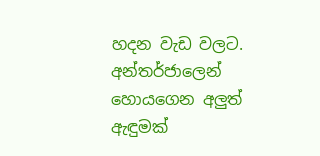හදන වැඩ වලට. අන්තර්ජාලෙන් හොයගෙන අලුත් ඇඳුමක්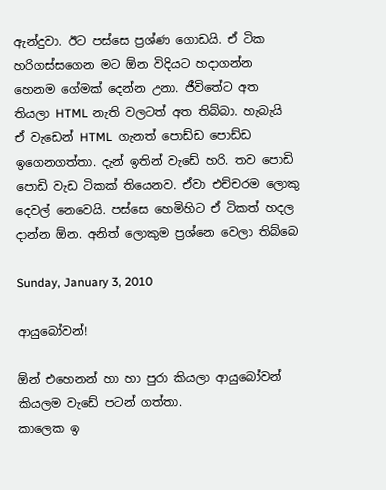ඇන්දුවා. ඊට පස්සෙ ප්‍රශ්ණ ගොඩයි. ඒ ටික හරිගස්සගෙන මට ඕන විදියට හදාගන්න හෙනම ගේමක් දෙන්න උනා. ජීවිතේට අත තියලා HTML නැති වලටත් අත තිබ්බා. හැබැයි ඒ වැඩෙන් HTML  ගැනත් පොඩ්ඩ පොඩ්ඩ ඉගෙනගත්තා. දැන් ඉතින් වැඩේ හරි. තව පොඩි පොඩි වැඩ ටිකක් තියෙනව. ඒවා එච්චරම ලොකු දෙවල් නෙවෙයි. පස්සෙ හෙමිහිට ඒ ටිකත් හදල දාන්න ඕන. අනිත් ලොකුම ප්‍රශ්නෙ වෙලා තිබ්බෙ

Sunday, January 3, 2010

ආයුබෝවන්!

ඕන් එහෙනන් හා හා පුරා කියලා ආයුබෝවන් කියලම වැඩේ පටන් ගත්තා‍.
කාලෙක ඉ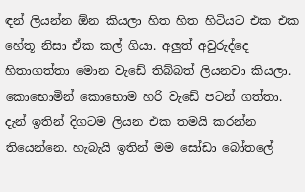ඳන් ලියන්න ඕන කියලා හිත හිත හිටියට එක එක හේතූ නිසා ඒක කල් ගියා. අලුත් අවුරුද්දෙ හිතාගත්තා මොන වැඩේ තිබ්බත් ලියනවා කියලා. කොභොමින් කොභොම හරි වැඩේ පටන් ගත්තා. දැන් ඉතින් දිගටම ලියන එක තමයි කරන්න තියෙන්නෙ. හැබැයි ඉතින් මම සෝඩා බෝතලේ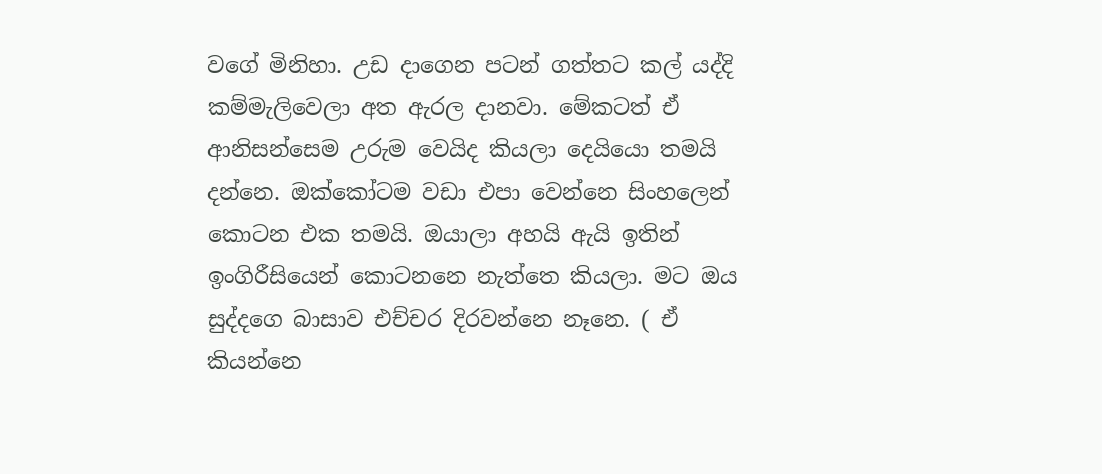වගේ මිනිහා. උඩ දාගෙන පටන් ගත්තට කල් යද්දි කම්මැලිවෙලා අත ඇරල දානවා. මේකටත් ඒ ආනිසන්සෙම උරුම වෙයිද කියලා දෙයියො තමයි දන්නෙ. ඔක්කෝටම වඩා එපා වෙන්නෙ සිංහලෙන් කොටන එක තමයි. ඔයාලා අහයි ඇයි ඉතින් ඉංගිරීසියෙන් කොටනනෙ නැත්තෙ කියලා. මට ඔය සුද්දගෙ බාසාව එච්චර දිරවන්නෙ නෑනෙ. ( ඒ කියන්නෙ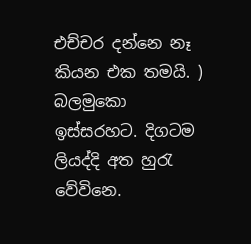එච්චර දන්නෙ නෑ කියන එක තමයි. ) බලමුකො ඉස්සරහට. දිගටම ලියද්දි අත හුරැ වේවිනෙ.